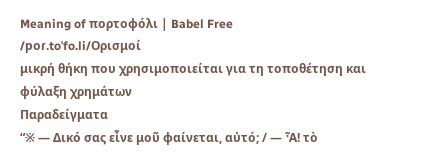Meaning of πορτοφόλι | Babel Free
/poɾ.toˈfo.li/Ορισμοί
μικρή θήκη που χρησιμοποιείται για τη τοποθέτηση και φύλαξη χρημάτων
Παραδείγματα
“※ — Δικό σας εἶνε μοῦ φαίνεται, αὐτό; / — Ἆ! τὸ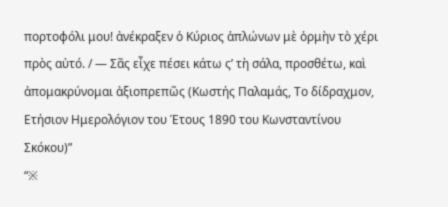πορτοφόλι μου! ἀνέκραξεν ὁ Κύριος ἁπλώνων μὲ ὁρμὴν τὸ χέρι πρὸς αὐτό. / — Σᾶς εἶχε πέσει κάτω ς’ τὴ σάλα, προσθέτω, καὶ ἀπομακρύνομαι ἀξιοπρεπῶς (Κωστής Παλαμάς, Το δίδραχμον, Ετήσιον Ημερολόγιον του Έτους 1890 του Κωνσταντίνου Σκόκου)”
“※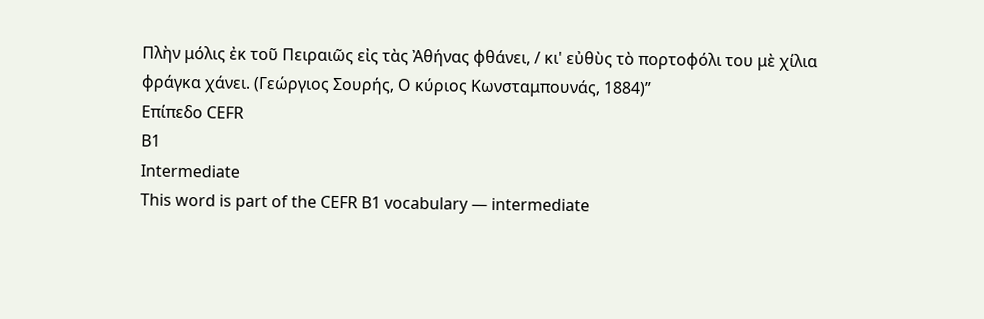Πλὴν μόλις ἐκ τοῦ Πειραιῶς εἰς τὰς Ἀθήνας φθάνει, / κι' εὐθὺς τὸ πορτοφόλι του μὲ χίλια φράγκα χάνει. (Γεώργιος Σουρής, Ο κύριος Κωνσταμπουνάς, 1884)”
Επίπεδο CEFR
B1
Intermediate
This word is part of the CEFR B1 vocabulary — intermediate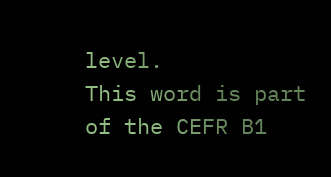level.
This word is part of the CEFR B1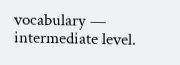vocabulary — intermediate level.